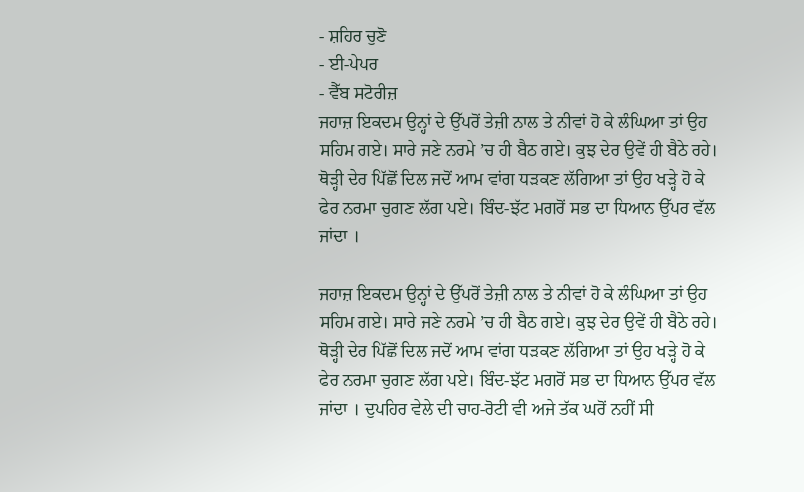- ਸ਼ਹਿਰ ਚੁਣੋ
- ਈ-ਪੇਪਰ
- ਵੈੱਬ ਸਟੋਰੀਜ਼
ਜਹਾਜ਼ ਇਕਦਮ ਉਨ੍ਹਾਂ ਦੇ ਉੱਪਰੋਂ ਤੇਜ਼ੀ ਨਾਲ ਤੇ ਨੀਵਾਂ ਹੋ ਕੇ ਲੰਘਿਆ ਤਾਂ ਉਹ ਸਹਿਮ ਗਏ। ਸਾਰੇ ਜਣੇ ਨਰਮੇ ’ਚ ਹੀ ਬੈਠ ਗਏ। ਕੁਝ ਦੇਰ ਉਵੇਂ ਹੀ ਬੈਠੇ ਰਹੇ। ਥੋੜ੍ਹੀ ਦੇਰ ਪਿੱਛੋਂ ਦਿਲ ਜਦੋਂ ਆਮ ਵਾਂਗ ਧੜਕਣ ਲੱਗਿਆ ਤਾਂ ਉਹ ਖੜ੍ਹੇ ਹੋ ਕੇ ਫੇਰ ਨਰਮਾ ਚੁਗਣ ਲੱਗ ਪਏ। ਬਿੰਦ-ਝੱਟ ਮਗਰੋਂ ਸਭ ਦਾ ਧਿਆਨ ਉੱਪਰ ਵੱਲ ਜਾਂਦਾ ।

ਜਹਾਜ਼ ਇਕਦਮ ਉਨ੍ਹਾਂ ਦੇ ਉੱਪਰੋਂ ਤੇਜ਼ੀ ਨਾਲ ਤੇ ਨੀਵਾਂ ਹੋ ਕੇ ਲੰਘਿਆ ਤਾਂ ਉਹ ਸਹਿਮ ਗਏ। ਸਾਰੇ ਜਣੇ ਨਰਮੇ ’ਚ ਹੀ ਬੈਠ ਗਏ। ਕੁਝ ਦੇਰ ਉਵੇਂ ਹੀ ਬੈਠੇ ਰਹੇ। ਥੋੜ੍ਹੀ ਦੇਰ ਪਿੱਛੋਂ ਦਿਲ ਜਦੋਂ ਆਮ ਵਾਂਗ ਧੜਕਣ ਲੱਗਿਆ ਤਾਂ ਉਹ ਖੜ੍ਹੇ ਹੋ ਕੇ ਫੇਰ ਨਰਮਾ ਚੁਗਣ ਲੱਗ ਪਏ। ਬਿੰਦ-ਝੱਟ ਮਗਰੋਂ ਸਭ ਦਾ ਧਿਆਨ ਉੱਪਰ ਵੱਲ ਜਾਂਦਾ । ਦੁਪਹਿਰ ਵੇਲੇ ਦੀ ਚਾਹ-ਰੋਟੀ ਵੀ ਅਜੇ ਤੱਕ ਘਰੋਂ ਨਹੀਂ ਸੀ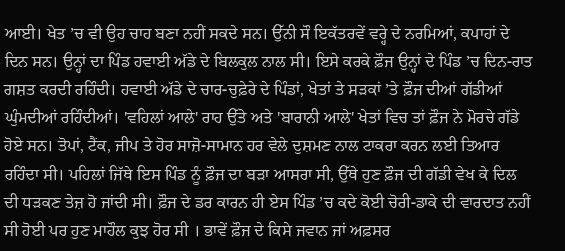ਆਈ। ਖੇਤ ’ਚ ਵੀ ਉਹ ਚਾਹ ਬਣਾ ਨਹੀਂ ਸਕਦੇ ਸਨ। ਉੱਨੀ ਸੌ ਇਕੱਤਰਵੇਂ ਵਰ੍ਹੇ ਦੇ ਨਰਮਿਆਂ, ਕਪਾਹਾਂ ਦੇ ਦਿਨ ਸਨ। ਉਨ੍ਹਾਂ ਦਾ ਪਿੰਡ ਹਵਾਈ ਅੱਡੇ ਦੇ ਬਿਲਕੁਲ ਨਾਲ ਸੀ। ਇਸੇ ਕਰਕੇ ਫ਼ੌਜ ਉਨ੍ਹਾਂ ਦੇ ਪਿੰਡ ’ਚ ਦਿਨ-ਰਾਤ ਗਸ਼ਤ ਕਰਦੀ ਰਹਿੰਦੀ। ਹਵਾਈ ਅੱਡੇ ਦੇ ਚਾਰ-ਚੁਫ਼ੇਰੇ ਦੇ ਪਿੰਡਾਂ, ਖੇਤਾਂ ਤੇ ਸੜਕਾਂ ’ਤੇ ਫ਼ੌਜ ਦੀਆਂ ਗੱਡੀਆਂ ਘੁੰਮਦੀਆਂ ਰਹਿੰਦੀਆਂ। 'ਵਹਿਲਾਂ ਆਲੇ' ਰਾਹ ਉੱਤੇ ਅਤੇ 'ਬਾਰਾਨੀ ਆਲੇ' ਖੇਤਾਂ ਵਿਚ ਤਾਂ ਫ਼ੌਜ ਨੇ ਮੋਰਚੇ ਗੱਡੇ ਹੋਏ ਸਨ। ਤੋਪਾਂ, ਟੈਂਕ, ਜੀਪ ਤੇ ਹੋਰ ਸਾਜ਼ੋ-ਸਾਮਾਨ ਹਰ ਵੇਲੇ ਦੁਸ਼ਮਣ ਨਾਲ ਟਾਕਰਾ ਕਰਨ ਲਈ ਤਿਆਰ ਰਹਿੰਦਾ ਸੀ। ਪਹਿਲਾਂ ਜਿੱਥੇ ਇਸ ਪਿੰਡ ਨੂੰ ਫ਼ੌਜ ਦਾ ਬੜਾ ਆਸਰਾ ਸੀ, ਉੱਥੇ ਹੁਣ ਫ਼ੌਜ ਦੀ ਗੱਡੀ ਵੇਖ ਕੇ ਦਿਲ ਦੀ ਧੜਕਣ ਤੇਜ਼ ਹੋ ਜਾਂਦੀ ਸੀ। ਫ਼ੌਜ ਦੇ ਡਰ ਕਾਰਨ ਹੀ ਏਸ ਪਿੰਡ ’ਚ ਕਦੇ ਕੋਈ ਚੋਰੀ-ਡਾਕੇ ਦੀ ਵਾਰਦਾਤ ਨਹੀਂ ਸੀ ਹੋਈ ਪਰ ਹੁਣ ਮਾਹੌਲ ਕੁਝ ਹੋਰ ਸੀ । ਭਾਵੇਂ ਫ਼ੌਜ ਦੇ ਕਿਸੇ ਜਵਾਨ ਜਾਂ ਅਫ਼ਸਰ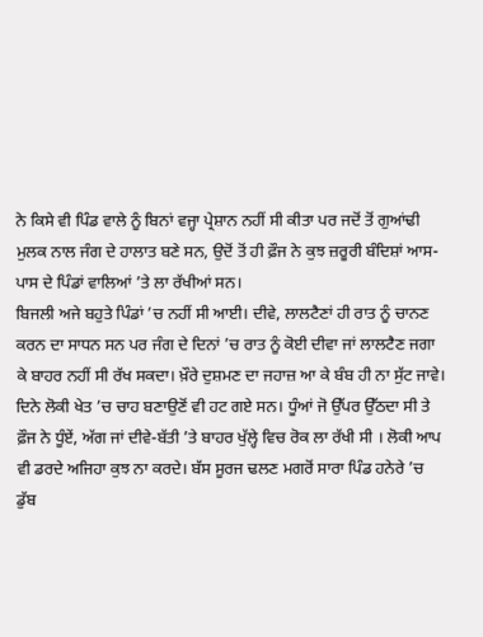ਨੇ ਕਿਸੇ ਵੀ ਪਿੰਡ ਵਾਲੇ ਨੂੰ ਬਿਨਾਂ ਵਜ੍ਹਾ ਪ੍ਰੇਸ਼ਾਨ ਨਹੀਂ ਸੀ ਕੀਤਾ ਪਰ ਜਦੋਂ ਤੋਂ ਗੁਆਂਢੀ ਮੁਲਕ ਨਾਲ ਜੰਗ ਦੇ ਹਾਲਾਤ ਬਣੇ ਸਨ, ਉਦੋਂ ਤੋਂ ਹੀ ਫ਼ੌਜ ਨੇ ਕੁਝ ਜ਼ਰੂਰੀ ਬੰਦਿਸ਼ਾਂ ਆਸ-ਪਾਸ ਦੇ ਪਿੰਡਾਂ ਵਾਲਿਆਂ ’ਤੇ ਲਾ ਰੱਖੀਆਂ ਸਨ।
ਬਿਜਲੀ ਅਜੇ ਬਹੁਤੇ ਪਿੰਡਾਂ ’ਚ ਨਹੀਂ ਸੀ ਆਈ। ਦੀਵੇ, ਲਾਲਟੈਣਾਂ ਹੀ ਰਾਤ ਨੂੰ ਚਾਨਣ ਕਰਨ ਦਾ ਸਾਧਨ ਸਨ ਪਰ ਜੰਗ ਦੇ ਦਿਨਾਂ ’ਚ ਰਾਤ ਨੂੰ ਕੋਈ ਦੀਵਾ ਜਾਂ ਲਾਲਟੈਣ ਜਗਾ ਕੇ ਬਾਹਰ ਨਹੀਂ ਸੀ ਰੱਖ ਸਕਦਾ। ਖ਼ੌਰੇ ਦੁਸ਼ਮਣ ਦਾ ਜਹਾਜ਼ ਆ ਕੇ ਬੰਬ ਹੀ ਨਾ ਸੁੱਟ ਜਾਵੇ। ਦਿਨੇ ਲੋਕੀ ਖੇਤ ’ਚ ਚਾਹ ਬਣਾਉਣੋਂ ਵੀ ਹਟ ਗਏ ਸਨ। ਧੂੰਆਂ ਜੋ ਉੱਪਰ ਉੱਠਦਾ ਸੀ ਤੇ ਫ਼ੌਜ ਨੇ ਧੂੰਏਂ, ਅੱਗ ਜਾਂ ਦੀਵੇ-ਬੱਤੀ ’ਤੇ ਬਾਹਰ ਖੁੱਲ੍ਹੇ ਵਿਚ ਰੋਕ ਲਾ ਰੱਖੀ ਸੀ । ਲੋਕੀ ਆਪ ਵੀ ਡਰਦੇ ਅਜਿਹਾ ਕੁਝ ਨਾ ਕਰਦੇ। ਬੱਸ ਸੂਰਜ ਢਲਣ ਮਗਰੋਂ ਸਾਰਾ ਪਿੰਡ ਹਨੇਰੇ ’ਚ ਡੁੱਬ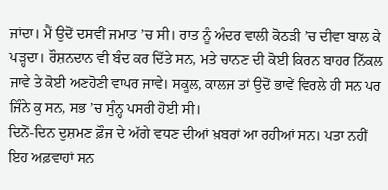ਜਾਂਦਾ। ਮੈਂ ਉਦੋਂ ਦਸਵੀਂ ਜਮਾਤ ’ਚ ਸੀ। ਰਾਤ ਨੂੰ ਅੰਦਰ ਵਾਲੀ ਕੋਠੜੀ ’ਚ ਦੀਵਾ ਬਾਲ ਕੇ ਪੜ੍ਹਦਾ। ਰੌਸ਼ਨਦਾਨ ਵੀ ਬੰਦ ਕਰ ਦਿੱਤੇ ਸਨ, ਮਤੇ ਚਾਨਣ ਦੀ ਕੋਈ ਕਿਰਨ ਬਾਹਰ ਨਿੱਕਲ ਜਾਵੇ ਤੇ ਕੋਈ ਅਣਹੋਣੀ ਵਾਪਰ ਜਾਵੇ। ਸਕੂਲ, ਕਾਲਜ ਤਾਂ ਉਦੋਂ ਭਾਵੇਂ ਵਿਰਲੇ ਹੀ ਸਨ ਪਰ ਜਿੰਨੇ ਕੁ ਸਨ, ਸਭ ’ਚ ਸੁੰਨ੍ਹ ਪਸਰੀ ਹੋਈ ਸੀ।
ਦਿਨੋਂ-ਦਿਨ ਦੁਸ਼ਮਣ ਫ਼ੌਜ ਦੇ ਅੱਗੇ ਵਧਣ ਦੀਆਂ ਖ਼ਬਰਾਂ ਆ ਰਹੀਆਂ ਸਨ। ਪਤਾ ਨਹੀਂ ਇਹ ਅਫ਼ਵਾਹਾਂ ਸਨ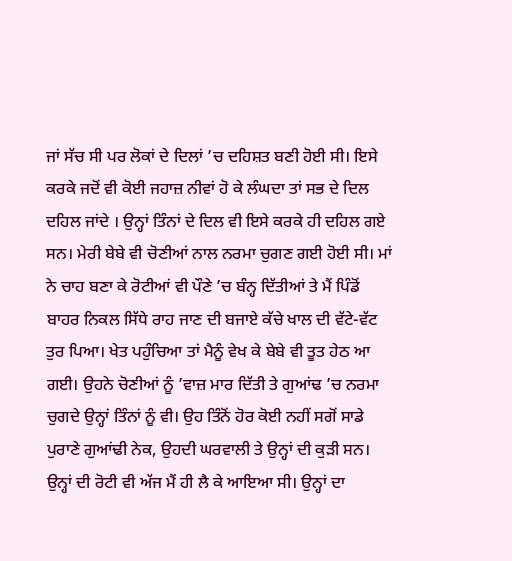ਜਾਂ ਸੱਚ ਸੀ ਪਰ ਲੋਕਾਂ ਦੇ ਦਿਲਾਂ ’ਚ ਦਹਿਸ਼ਤ ਬਣੀ ਹੋਈ ਸੀ। ਇਸੇ ਕਰਕੇ ਜਦੋਂ ਵੀ ਕੋਈ ਜਹਾਜ਼ ਨੀਵਾਂ ਹੋ ਕੇ ਲੰਘਦਾ ਤਾਂ ਸਭ ਦੇ ਦਿਲ ਦਹਿਲ ਜਾਂਦੇ । ਉਨ੍ਹਾਂ ਤਿੰਨਾਂ ਦੇ ਦਿਲ ਵੀ ਇਸੇ ਕਰਕੇ ਹੀ ਦਹਿਲ ਗਏ ਸਨ। ਮੇਰੀ ਬੇਬੇ ਵੀ ਚੋਣੀਆਂ ਨਾਲ ਨਰਮਾ ਚੁਗਣ ਗਈ ਹੋਈ ਸੀ। ਮਾਂ ਨੇ ਚਾਹ ਬਣਾ ਕੇ ਰੋਟੀਆਂ ਵੀ ਪੌਣੇ ’ਚ ਬੰਨ੍ਹ ਦਿੱਤੀਆਂ ਤੇ ਮੈਂ ਪਿੰਡੋਂ ਬਾਹਰ ਨਿਕਲ ਸਿੱਧੇ ਰਾਹ ਜਾਣ ਦੀ ਬਜਾਏ ਕੱਚੇ ਖਾਲ ਦੀ ਵੱਟੇ-ਵੱਟ ਤੁਰ ਪਿਆ। ਖੇਤ ਪਹੁੰਚਿਆ ਤਾਂ ਮੈਨੂੰ ਵੇਖ ਕੇ ਬੇਬੇ ਵੀ ਤੂਤ ਹੇਠ ਆ ਗਈ। ਉਹਨੇ ਚੋਣੀਆਂ ਨੂੰ ’ਵਾਜ਼ ਮਾਰ ਦਿੱਤੀ ਤੇ ਗੁਆਂਢ ’ਚ ਨਰਮਾ ਚੁਗਦੇ ਉਨ੍ਹਾਂ ਤਿੰਨਾਂ ਨੂੰ ਵੀ। ਉਹ ਤਿੰਨੋਂ ਹੋਰ ਕੋਈ ਨਹੀਂ ਸਗੋਂ ਸਾਡੇ ਪੁਰਾਣੇ ਗੁਆਂਢੀ ਨੇਕ, ਉਹਦੀ ਘਰਵਾਲੀ ਤੇ ਉਨ੍ਹਾਂ ਦੀ ਕੁੜੀ ਸਨ। ਉਨ੍ਹਾਂ ਦੀ ਰੋਟੀ ਵੀ ਅੱਜ ਮੈਂ ਹੀ ਲੈ ਕੇ ਆਇਆ ਸੀ। ਉਨ੍ਹਾਂ ਦਾ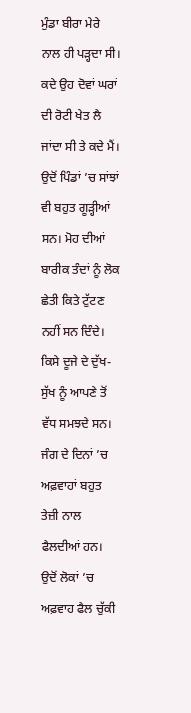ਮੁੰਡਾ ਬੀਰਾ ਮੇਰੇ ਨਾਲ ਹੀ ਪੜ੍ਹਦਾ ਸੀ। ਕਦੇ ਉਹ ਦੋਵਾਂ ਘਰਾਂ ਦੀ ਰੋਟੀ ਖੇਤ ਲੈ ਜਾਂਦਾ ਸੀ ਤੇ ਕਦੇ ਮੈਂ। ਉਦੋਂ ਪਿੰਡਾਂ ’ਚ ਸਾਂਝਾਂ ਵੀ ਬਹੁਤ ਗੂੜ੍ਹੀਆਂ ਸਨ। ਮੋਹ ਦੀਆਂ ਬਾਰੀਕ ਤੰਦਾਂ ਨੂੰ ਲੋਕ ਛੇਤੀ ਕਿਤੇ ਟੁੱਟਣ ਨਹੀਂ ਸਨ ਦਿੰਦੇ। ਕਿਸੇ ਦੂਜੇ ਦੇ ਦੁੱਖ-ਸੁੱਖ ਨੂੰ ਆਪਣੇ ਤੋਂ ਵੱਧ ਸਮਝਦੇ ਸਨ।
ਜੰਗ ਦੇ ਦਿਨਾਂ ’ਚ ਅਫ਼ਵਾਹਾਂ ਬਹੁਤ ਤੇਜ਼ੀ ਨਾਲ ਫੈਲਦੀਆਂ ਹਨ। ਉਦੋਂ ਲੋਕਾਂ ’ਚ ਅਫ਼ਵਾਹ ਫੈਲ ਚੁੱਕੀ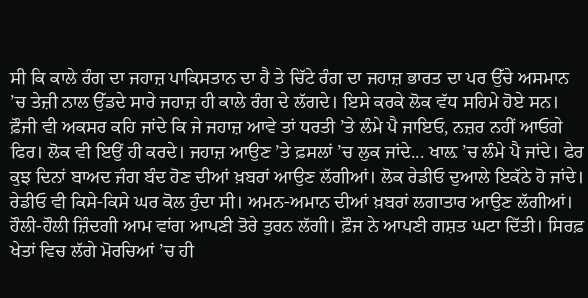ਸੀ ਕਿ ਕਾਲੇ ਰੰਗ ਦਾ ਜਹਾਜ਼ ਪਾਕਿਸਤਾਨ ਦਾ ਹੈ ਤੇ ਚਿੱਟੇ ਰੰਗ ਦਾ ਜਹਾਜ਼ ਭਾਰਤ ਦਾ ਪਰ ਉੱਚੇ ਅਸਮਾਨ ’ਚ ਤੇਜ਼ੀ ਨਾਲ ਉੱਡਦੇ ਸਾਰੇ ਜਹਾਜ਼ ਹੀ ਕਾਲੇ ਰੰਗ ਦੇ ਲੱਗਦੇ। ਇਸੇ ਕਰਕੇ ਲੋਕ ਵੱਧ ਸਹਿਮੇ ਹੋਏ ਸਨ। ਫ਼ੌਜੀ ਵੀ ਅਕਸਰ ਕਹਿ ਜਾਂਦੇ ਕਿ ਜੇ ਜਹਾਜ਼ ਆਵੇ ਤਾਂ ਧਰਤੀ ’ਤੇ ਲੰਮੇ ਪੈ ਜਾਇਓ, ਨਜ਼ਰ ਨਹੀਂ ਆਓਗੇ ਫਿਰ। ਲੋਕ ਵੀ ਇਉਂ ਹੀ ਕਰਦੇ। ਜਹਾਜ਼ ਆਉਣ ’ਤੇ ਫ਼ਸਲਾਂ ’ਚ ਲੁਕ ਜਾਂਦੇ... ਖਾਲ਼ ’ਚ ਲੰਮੇ ਪੈ ਜਾਂਦੇ। ਫੇਰ ਕੁਝ ਦਿਨਾਂ ਬਾਅਦ ਜੰਗ ਬੰਦ ਹੋਣ ਦੀਆਂ ਖ਼ਬਰਾਂ ਆਉਣ ਲੱਗੀਆਂ। ਲੋਕ ਰੇਡੀਓ ਦੁਆਲੇ ਇਕੱਠੇ ਹੋ ਜਾਂਦੇ। ਰੇਡੀਓ ਵੀ ਕਿਸੇ-ਕਿਸੇ ਘਰ ਕੋਲ ਹੁੰਦਾ ਸੀ। ਅਮਨ-ਅਮਾਨ ਦੀਆਂ ਖ਼ਬਰਾਂ ਲਗਾਤਾਰ ਆਉਣ ਲੱਗੀਆਂ। ਹੌਲੀ-ਹੌਲੀ ਜ਼ਿੰਦਗੀ ਆਮ ਵਾਂਗ ਆਪਣੀ ਤੋਰੇ ਤੁਰਨ ਲੱਗੀ। ਫ਼ੌਜ ਨੇ ਆਪਣੀ ਗਸ਼ਤ ਘਟਾ ਦਿੱਤੀ। ਸਿਰਫ਼ ਖੇਤਾਂ ਵਿਚ ਲੱਗੇ ਮੋਰਚਿਆਂ ’ਚ ਹੀ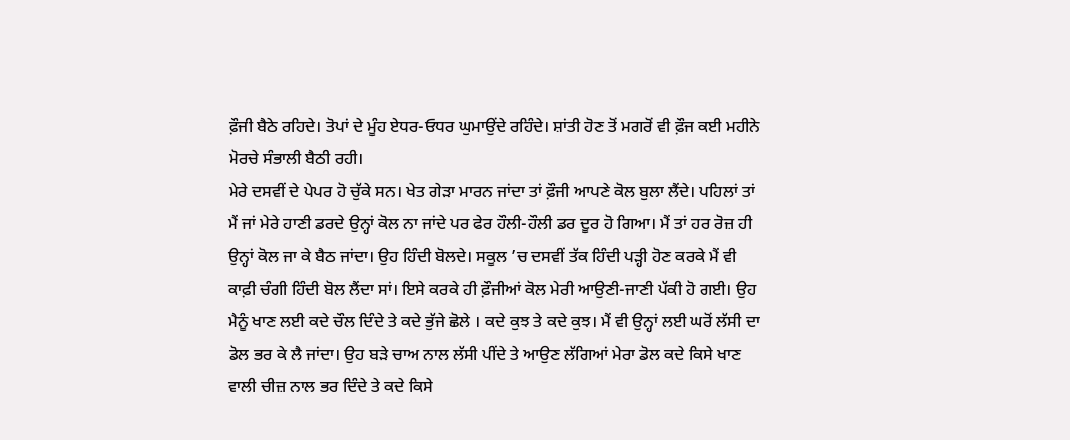ਫ਼ੌਜੀ ਬੈਠੇ ਰਹਿਦੇ। ਤੋਪਾਂ ਦੇ ਮੂੰਹ ਏਧਰ-ਓਧਰ ਘੁਮਾਉਂਦੇ ਰਹਿੰਦੇ। ਸ਼ਾਂਤੀ ਹੋਣ ਤੋਂ ਮਗਰੋਂ ਵੀ ਫ਼ੌਜ ਕਈ ਮਹੀਨੇ ਮੋਰਚੇ ਸੰਭਾਲੀ ਬੈਠੀ ਰਹੀ।
ਮੇਰੇ ਦਸਵੀਂ ਦੇ ਪੇਪਰ ਹੋ ਚੁੱਕੇ ਸਨ। ਖੇਤ ਗੇੜਾ ਮਾਰਨ ਜਾਂਦਾ ਤਾਂ ਫ਼ੌਜੀ ਆਪਣੇ ਕੋਲ ਬੁਲਾ ਲੈਂਦੇ। ਪਹਿਲਾਂ ਤਾਂ ਮੈਂ ਜਾਂ ਮੇਰੇ ਹਾਣੀ ਡਰਦੇ ਉਨ੍ਹਾਂ ਕੋਲ ਨਾ ਜਾਂਦੇ ਪਰ ਫੇਰ ਹੌਲੀ-ਹੌਲੀ ਡਰ ਦੂਰ ਹੋ ਗਿਆ। ਮੈਂ ਤਾਂ ਹਰ ਰੋਜ਼ ਹੀ ਉਨ੍ਹਾਂ ਕੋਲ ਜਾ ਕੇ ਬੈਠ ਜਾਂਦਾ। ਉਹ ਹਿੰਦੀ ਬੋਲਦੇ। ਸਕੂਲ ’ਚ ਦਸਵੀਂ ਤੱਕ ਹਿੰਦੀ ਪੜ੍ਹੀ ਹੋਣ ਕਰਕੇ ਮੈਂ ਵੀ ਕਾਫ਼ੀ ਚੰਗੀ ਹਿੰਦੀ ਬੋਲ ਲੈਂਦਾ ਸਾਂ। ਇਸੇ ਕਰਕੇ ਹੀ ਫ਼ੌਜੀਆਂ ਕੋਲ ਮੇਰੀ ਆਉਣੀ-ਜਾਣੀ ਪੱਕੀ ਹੋ ਗਈ। ਉਹ ਮੈਨੂੰ ਖਾਣ ਲਈ ਕਦੇ ਚੌਲ ਦਿੰਦੇ ਤੇ ਕਦੇ ਭੁੱਜੇ ਛੋਲੇ । ਕਦੇ ਕੁਝ ਤੇ ਕਦੇ ਕੁਝ। ਮੈਂ ਵੀ ਉਨ੍ਹਾਂ ਲਈ ਘਰੋਂ ਲੱਸੀ ਦਾ ਡੋਲ ਭਰ ਕੇ ਲੈ ਜਾਂਦਾ। ਉਹ ਬੜੇ ਚਾਅ ਨਾਲ ਲੱਸੀ ਪੀਂਦੇ ਤੇ ਆਉਣ ਲੱਗਿਆਂ ਮੇਰਾ ਡੋਲ ਕਦੇ ਕਿਸੇ ਖਾਣ ਵਾਲੀ ਚੀਜ਼ ਨਾਲ ਭਰ ਦਿੰਦੇ ਤੇ ਕਦੇ ਕਿਸੇ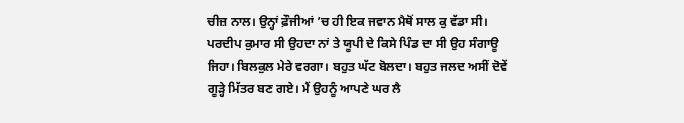ਚੀਜ਼ ਨਾਲ। ਉਨ੍ਹਾਂ ਫ਼ੌਜੀਆਂ ’ਚ ਹੀ ਇਕ ਜਵਾਨ ਮੈਥੋਂ ਸਾਲ ਕੁ ਵੱਡਾ ਸੀ। ਪਰਦੀਪ ਕੁਮਾਰ ਸੀ ਉਹਦਾ ਨਾਂ ਤੇ ਯੂਪੀ ਦੇ ਕਿਸੇ ਪਿੰਡ ਦਾ ਸੀ ਉਹ ਸੰਗਾਊ ਜਿਹਾ। ਬਿਲਕੁਲ ਮੇਰੇ ਵਰਗਾ। ਬਹੁਤ ਘੱਟ ਬੋਲਦਾ। ਬਹੁਤ ਜਲਦ ਅਸੀਂ ਦੋਵੇਂ ਗੂੜ੍ਹੇ ਮਿੱਤਰ ਬਣ ਗਏ। ਮੈਂ ਉਹਨੂੰ ਆਪਣੇ ਘਰ ਲੈ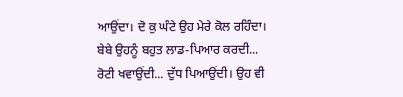ਆਉਂਦਾ। ਦੋ ਕੁ ਘੰਟੇ ਉਹ ਮੇਰੇ ਕੋਲ ਰਹਿੰਦਾ। ਬੇਬੇ ਉਹਨੂੰ ਬਹੁਤ ਲਾਡ-ਪਿਆਰ ਕਰਦੀ... ਰੋਟੀ ਖਵਾਉਂਦੀ... ਦੁੱਧ ਪਿਆਉਂਦੀ। ਉਹ ਵੀ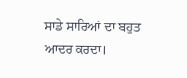ਸਾਡੇ ਸਾਰਿਆਂ ਦਾ ਬਹੁਤ ਆਦਰ ਕਰਦਾ।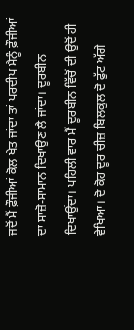ਜਦੋਂ ਮੈਂ ਫ਼ੌਜੀਆਂ ਕੋਲ ਖੇਤ ਜਾਂਦਾ ਤਾਂ ਪਰਦੀਪ ਮੈਨੂੰ ਫ਼ੌਜੀਆਂ ਦਾ ਸਾਜ਼ੋ-ਸਾਮਾਨ ਦਿਖਾਉਣ ਲੈ ਜਾਂਦਾ। ਦੂਰਬੀਨ ਦਿਖਾਉਂਦਾ। ਪਹਿਲੀ ਵਾਰ ਮੈਂ ਦੂਰਬੀਨ ਵਿੱਚੋਂ ਦੀ ਉਦੋਂ ਹੀ ਵੇਖਿਆ। ਦੋ ਕੋਹ ਦੂਰ ਚੀਜ਼ ਬਿਲਕੁਲ ਦੋ ਫੁੱਟ ਅੱਗੇ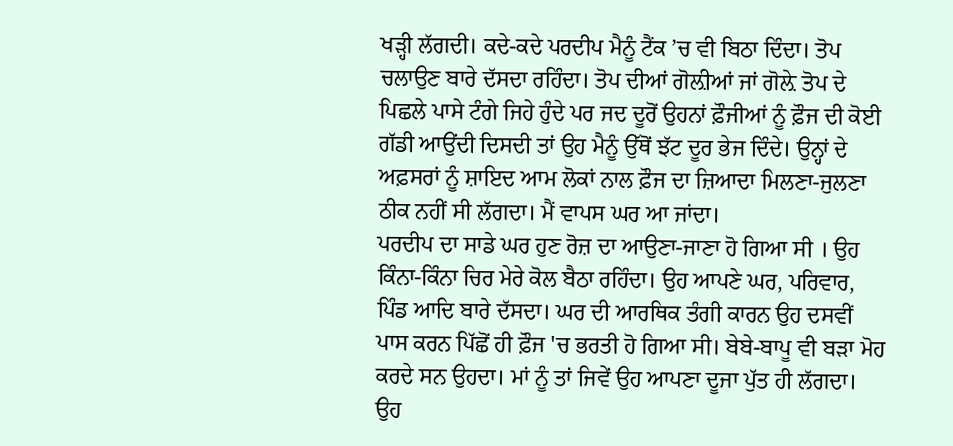ਖੜ੍ਹੀ ਲੱਗਦੀ। ਕਦੇ-ਕਦੇ ਪਰਦੀਪ ਮੈਨੂੰ ਟੈਂਕ ’ਚ ਵੀ ਬਿਠਾ ਦਿੰਦਾ। ਤੋਪ ਚਲਾਉਣ ਬਾਰੇ ਦੱਸਦਾ ਰਹਿੰਦਾ। ਤੋਪ ਦੀਆਂ ਗੋਲ਼ੀਆਂ ਜਾਂ ਗੋਲ਼ੇ ਤੋਪ ਦੇ ਪਿਛਲੇ ਪਾਸੇ ਟੰਗੇ ਜਿਹੇ ਹੁੰਦੇ ਪਰ ਜਦ ਦੂਰੋਂ ਉਹਨਾਂ ਫ਼ੌਜੀਆਂ ਨੂੰ ਫ਼ੌਜ ਦੀ ਕੋਈ ਗੱਡੀ ਆਉਂਦੀ ਦਿਸਦੀ ਤਾਂ ਉਹ ਮੈਨੂੰ ਉੱਥੋਂ ਝੱਟ ਦੂਰ ਭੇਜ ਦਿੰਦੇ। ਉਨ੍ਹਾਂ ਦੇ ਅਫ਼ਸਰਾਂ ਨੂੰ ਸ਼ਾਇਦ ਆਮ ਲੋਕਾਂ ਨਾਲ ਫ਼ੌਜ ਦਾ ਜ਼ਿਆਦਾ ਮਿਲਣਾ-ਜੁਲਣਾ ਠੀਕ ਨਹੀਂ ਸੀ ਲੱਗਦਾ। ਮੈਂ ਵਾਪਸ ਘਰ ਆ ਜਾਂਦਾ।
ਪਰਦੀਪ ਦਾ ਸਾਡੇ ਘਰ ਹੁਣ ਰੋਜ਼ ਦਾ ਆਉਣਾ-ਜਾਣਾ ਹੋ ਗਿਆ ਸੀ । ਉਹ ਕਿੰਨਾ-ਕਿੰਨਾ ਚਿਰ ਮੇਰੇ ਕੋਲ ਬੈਠਾ ਰਹਿੰਦਾ। ਉਹ ਆਪਣੇ ਘਰ, ਪਰਿਵਾਰ, ਪਿੰਡ ਆਦਿ ਬਾਰੇ ਦੱਸਦਾ। ਘਰ ਦੀ ਆਰਥਿਕ ਤੰਗੀ ਕਾਰਨ ਉਹ ਦਸਵੀਂ ਪਾਸ ਕਰਨ ਪਿੱਛੋਂ ਹੀ ਫ਼ੌਜ 'ਚ ਭਰਤੀ ਹੋ ਗਿਆ ਸੀ। ਬੇਬੇ-ਬਾਪੂ ਵੀ ਬੜਾ ਮੋਹ ਕਰਦੇ ਸਨ ਉਹਦਾ। ਮਾਂ ਨੂੰ ਤਾਂ ਜਿਵੇਂ ਉਹ ਆਪਣਾ ਦੂਜਾ ਪੁੱਤ ਹੀ ਲੱਗਦਾ। ਉਹ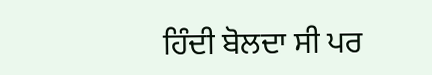ਹਿੰਦੀ ਬੋਲਦਾ ਸੀ ਪਰ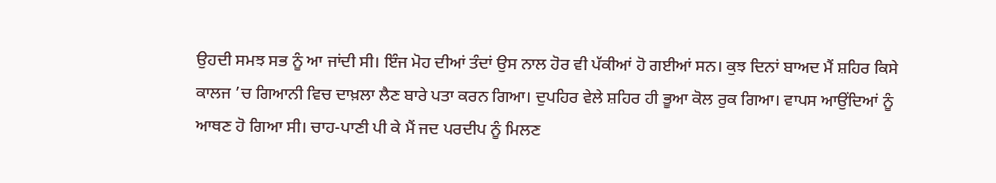ਉਹਦੀ ਸਮਝ ਸਭ ਨੂੰ ਆ ਜਾਂਦੀ ਸੀ। ਇੰਜ ਮੋਹ ਦੀਆਂ ਤੰਦਾਂ ਉਸ ਨਾਲ ਹੋਰ ਵੀ ਪੱਕੀਆਂ ਹੋ ਗਈਆਂ ਸਨ। ਕੁਝ ਦਿਨਾਂ ਬਾਅਦ ਮੈਂ ਸ਼ਹਿਰ ਕਿਸੇ ਕਾਲਜ ’ਚ ਗਿਆਨੀ ਵਿਚ ਦਾਖ਼ਲਾ ਲੈਣ ਬਾਰੇ ਪਤਾ ਕਰਨ ਗਿਆ। ਦੁਪਹਿਰ ਵੇਲੇ ਸ਼ਹਿਰ ਹੀ ਭੂਆ ਕੋਲ ਰੁਕ ਗਿਆ। ਵਾਪਸ ਆਉਂਦਿਆਂ ਨੂੰ ਆਥਣ ਹੋ ਗਿਆ ਸੀ। ਚਾਹ-ਪਾਣੀ ਪੀ ਕੇ ਮੈਂ ਜਦ ਪਰਦੀਪ ਨੂੰ ਮਿਲਣ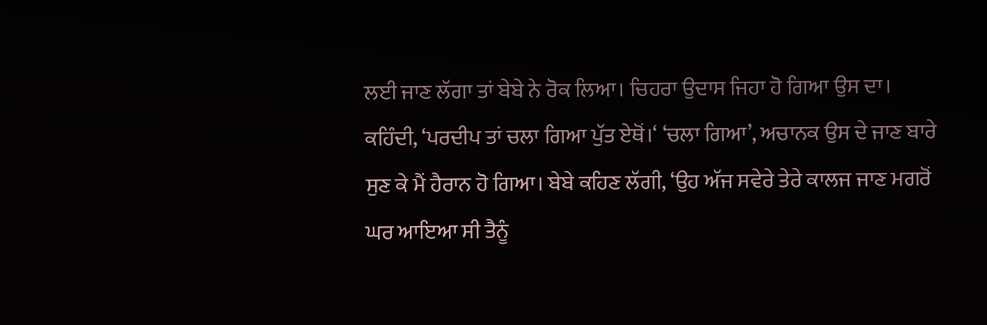ਲਈ ਜਾਣ ਲੱਗਾ ਤਾਂ ਬੇਬੇ ਨੇ ਰੋਕ ਲਿਆ। ਚਿਹਰਾ ਉਦਾਸ ਜਿਹਾ ਹੋ ਗਿਆ ਉਸ ਦਾ। ਕਹਿੰਦੀ, ‘ਪਰਦੀਪ ਤਾਂ ਚਲਾ ਗਿਆ ਪੁੱਤ ਏਥੋਂ।‘ ‘ਚਲਾ ਗਿਆ’, ਅਚਾਨਕ ਉਸ ਦੇ ਜਾਣ ਬਾਰੇ ਸੁਣ ਕੇ ਮੈਂ ਹੈਰਾਨ ਹੋ ਗਿਆ। ਬੇਬੇ ਕਹਿਣ ਲੱਗੀ, ‘ਉਹ ਅੱਜ ਸਵੇਰੇ ਤੇਰੇ ਕਾਲਜ ਜਾਣ ਮਗਰੋਂ ਘਰ ਆਇਆ ਸੀ ਤੈਨੂੰ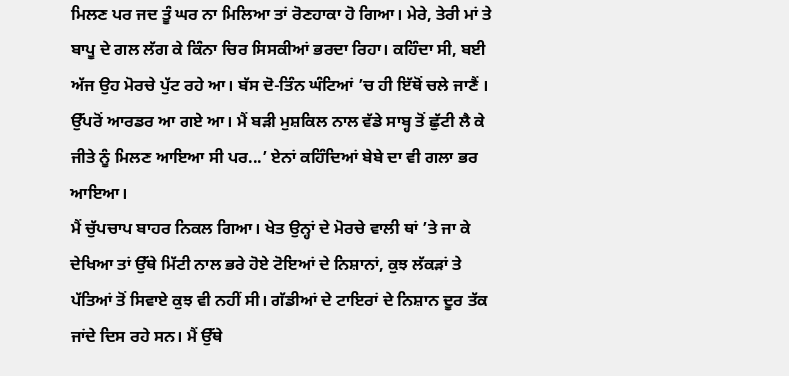ਮਿਲਣ ਪਰ ਜਦ ਤੂੰ ਘਰ ਨਾ ਮਿਲਿਆ ਤਾਂ ਰੋਣਹਾਕਾ ਹੋ ਗਿਆ। ਮੇਰੇ, ਤੇਰੀ ਮਾਂ ਤੇ ਬਾਪੂ ਦੇ ਗਲ ਲੱਗ ਕੇ ਕਿੰਨਾ ਚਿਰ ਸਿਸਕੀਆਂ ਭਰਦਾ ਰਿਹਾ। ਕਹਿੰਦਾ ਸੀ, ਬਈ ਅੱਜ ਉਹ ਮੋਰਚੇ ਪੁੱਟ ਰਹੇ ਆ। ਬੱਸ ਦੋ-ਤਿੰਨ ਘੰਟਿਆਂ ’ਚ ਹੀ ਇੱਥੋਂ ਚਲੇ ਜਾਣੈਂ । ਉੱਪਰੋਂ ਆਰਡਰ ਆ ਗਏ ਆ। ਮੈਂ ਬੜੀ ਮੁਸ਼ਕਿਲ ਨਾਲ ਵੱਡੇ ਸਾਬ੍ਹ ਤੋਂ ਛੁੱਟੀ ਲੈ ਕੇ ਜੀਤੇ ਨੂੰ ਮਿਲਣ ਆਇਆ ਸੀ ਪਰ...’ ਏਨਾਂ ਕਹਿੰਦਿਆਂ ਬੇਬੇ ਦਾ ਵੀ ਗਲਾ ਭਰ ਆਇਆ।
ਮੈਂ ਚੁੱਪਚਾਪ ਬਾਹਰ ਨਿਕਲ ਗਿਆ। ਖੇਤ ਉਨ੍ਹਾਂ ਦੇ ਮੋਰਚੇ ਵਾਲੀ ਥਾਂ ’ਤੇ ਜਾ ਕੇ ਦੇਖਿਆ ਤਾਂ ਉੱਥੇ ਮਿੱਟੀ ਨਾਲ ਭਰੇ ਹੋਏ ਟੋਇਆਂ ਦੇ ਨਿਸ਼ਾਨਾਂ, ਕੁਝ ਲੱਕੜਾਂ ਤੇ ਪੱਤਿਆਂ ਤੋਂ ਸਿਵਾਏ ਕੁਝ ਵੀ ਨਹੀਂ ਸੀ। ਗੱਡੀਆਂ ਦੇ ਟਾਇਰਾਂ ਦੇ ਨਿਸ਼ਾਨ ਦੂਰ ਤੱਕ ਜਾਂਦੇ ਦਿਸ ਰਹੇ ਸਨ। ਮੈਂ ਉੱਥੇ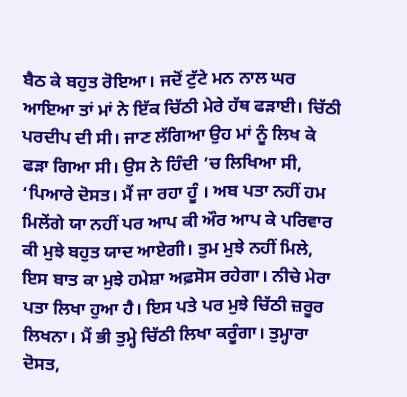ਬੈਠ ਕੇ ਬਹੁਤ ਰੋਇਆ। ਜਦੋਂ ਟੁੱਟੇ ਮਨ ਨਾਲ ਘਰ ਆਇਆ ਤਾਂ ਮਾਂ ਨੇ ਇੱਕ ਚਿੱਠੀ ਮੇਰੇ ਹੱਥ ਫੜਾਈ। ਚਿੱਠੀ ਪਰਦੀਪ ਦੀ ਸੀ। ਜਾਣ ਲੱਗਿਆ ਉਹ ਮਾਂ ਨੂੰ ਲਿਖ ਕੇ ਫੜਾ ਗਿਆ ਸੀ। ਉਸ ਨੇ ਹਿੰਦੀ ’ਚ ਲਿਖਿਆ ਸੀ, ‘ਪਿਆਰੇ ਦੋਸਤ। ਮੈਂ ਜਾ ਰਹਾ ਹੂੰ । ਅਬ ਪਤਾ ਨਹੀਂ ਹਮ ਮਿਲੇਂਗੇ ਯਾ ਨਹੀਂ ਪਰ ਆਪ ਕੀ ਔਰ ਆਪ ਕੇ ਪਰਿਵਾਰ ਕੀ ਮੁਝੇ ਬਹੁਤ ਯਾਦ ਆਏਗੀ। ਤੁਮ ਮੁਝੇ ਨਹੀਂ ਮਿਲੇ, ਇਸ ਬਾਤ ਕਾ ਮੁਝੇ ਹਮੇਸ਼ਾ ਅਫ਼ਸੋਸ ਰਹੇਗਾ। ਨੀਚੇ ਮੇਰਾ ਪਤਾ ਲਿਖਾ ਹੁਆ ਹੈ। ਇਸ ਪਤੇ ਪਰ ਮੁਝੇ ਚਿੱਠੀ ਜ਼ਰੂਰ ਲਿਖਨਾ। ਮੈਂ ਭੀ ਤੁਮ੍ਹੇ ਚਿੱਠੀ ਲਿਖਾ ਕਰੂੰਗਾ। ਤੁਮ੍ਹਾਰਾ ਦੋਸਤ,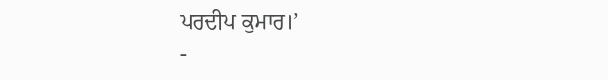ਪਰਦੀਪ ਕੁਮਾਰ।’
-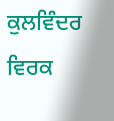ਕੁਲਵਿੰਦਰ ਵਿਰਕ